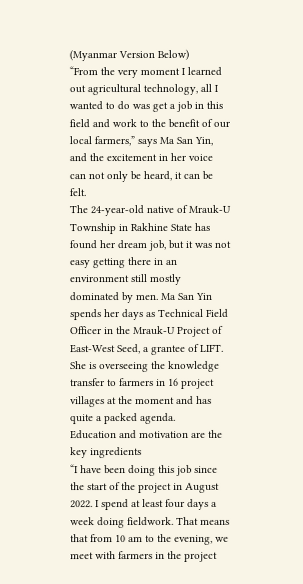(Myanmar Version Below)
“From the very moment I learned out agricultural technology, all I wanted to do was get a job in this field and work to the benefit of our local farmers,” says Ma San Yin, and the excitement in her voice can not only be heard, it can be felt.
The 24-year-old native of Mrauk-U Township in Rakhine State has found her dream job, but it was not easy getting there in an environment still mostly dominated by men. Ma San Yin spends her days as Technical Field Officer in the Mrauk-U Project of East-West Seed, a grantee of LIFT. She is overseeing the knowledge transfer to farmers in 16 project villages at the moment and has quite a packed agenda.
Education and motivation are the key ingredients
“I have been doing this job since the start of the project in August 2022. I spend at least four days a week doing fieldwork. That means that from 10 am to the evening, we meet with farmers in the project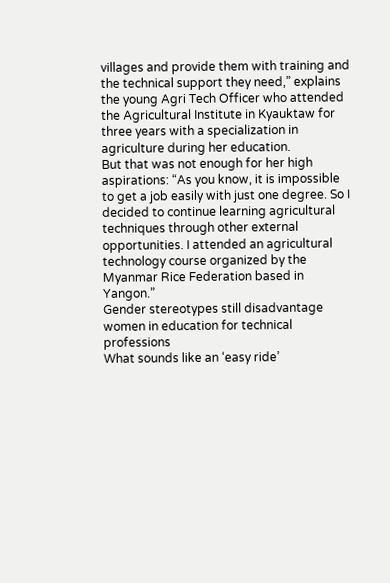villages and provide them with training and the technical support they need,” explains the young Agri Tech Officer who attended the Agricultural Institute in Kyauktaw for three years with a specialization in agriculture during her education.
But that was not enough for her high aspirations: “As you know, it is impossible to get a job easily with just one degree. So I decided to continue learning agricultural techniques through other external opportunities. I attended an agricultural technology course organized by the Myanmar Rice Federation based in Yangon.”
Gender stereotypes still disadvantage women in education for technical professions
What sounds like an ‘easy ride’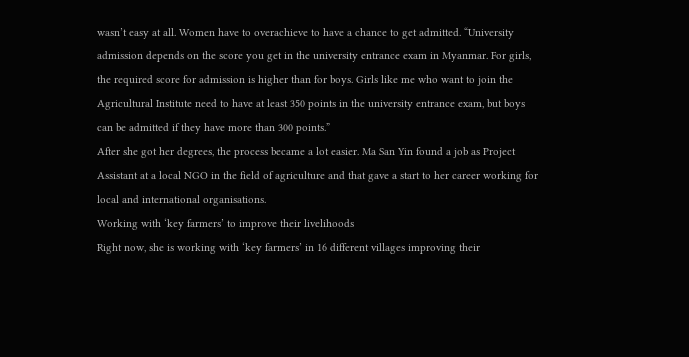wasn’t easy at all. Women have to overachieve to have a chance to get admitted. “University admission depends on the score you get in the university entrance exam in Myanmar. For girls, the required score for admission is higher than for boys. Girls like me who want to join the Agricultural Institute need to have at least 350 points in the university entrance exam, but boys can be admitted if they have more than 300 points.”
After she got her degrees, the process became a lot easier. Ma San Yin found a job as Project Assistant at a local NGO in the field of agriculture and that gave a start to her career working for local and international organisations.
Working with ‘key farmers’ to improve their livelihoods
Right now, she is working with ‘key farmers’ in 16 different villages improving their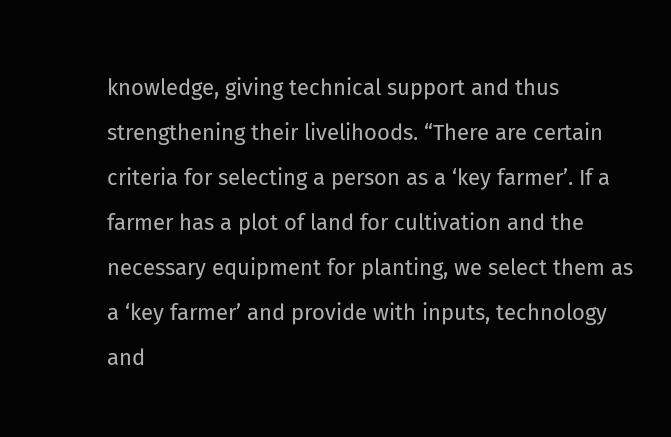knowledge, giving technical support and thus strengthening their livelihoods. “There are certain criteria for selecting a person as a ‘key farmer’. If a farmer has a plot of land for cultivation and the necessary equipment for planting, we select them as a ‘key farmer’ and provide with inputs, technology and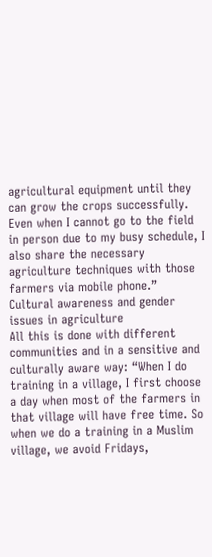agricultural equipment until they can grow the crops successfully. Even when I cannot go to the field in person due to my busy schedule, I also share the necessary agriculture techniques with those farmers via mobile phone.”
Cultural awareness and gender issues in agriculture
All this is done with different communities and in a sensitive and culturally aware way: “When I do training in a village, I first choose a day when most of the farmers in that village will have free time. So when we do a training in a Muslim village, we avoid Fridays,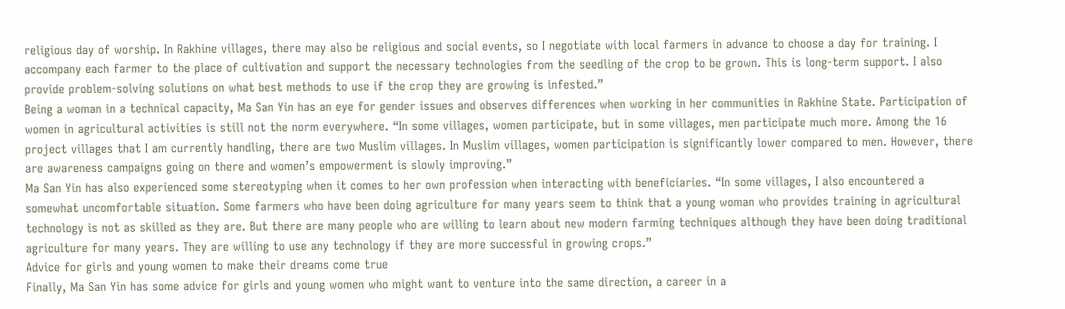religious day of worship. In Rakhine villages, there may also be religious and social events, so I negotiate with local farmers in advance to choose a day for training. I accompany each farmer to the place of cultivation and support the necessary technologies from the seedling of the crop to be grown. This is long-term support. I also provide problem-solving solutions on what best methods to use if the crop they are growing is infested.”
Being a woman in a technical capacity, Ma San Yin has an eye for gender issues and observes differences when working in her communities in Rakhine State. Participation of women in agricultural activities is still not the norm everywhere. “In some villages, women participate, but in some villages, men participate much more. Among the 16 project villages that I am currently handling, there are two Muslim villages. In Muslim villages, women participation is significantly lower compared to men. However, there are awareness campaigns going on there and women’s empowerment is slowly improving.”
Ma San Yin has also experienced some stereotyping when it comes to her own profession when interacting with beneficiaries. “In some villages, I also encountered a somewhat uncomfortable situation. Some farmers who have been doing agriculture for many years seem to think that a young woman who provides training in agricultural technology is not as skilled as they are. But there are many people who are willing to learn about new modern farming techniques although they have been doing traditional agriculture for many years. They are willing to use any technology if they are more successful in growing crops.”
Advice for girls and young women to make their dreams come true
Finally, Ma San Yin has some advice for girls and young women who might want to venture into the same direction, a career in a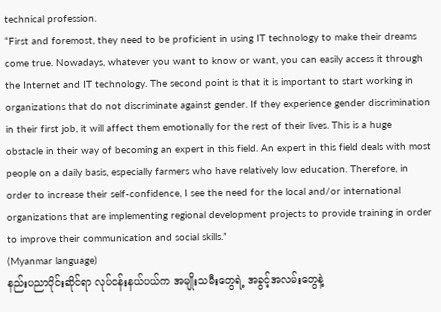technical profession.
“First and foremost, they need to be proficient in using IT technology to make their dreams come true. Nowadays, whatever you want to know or want, you can easily access it through the Internet and IT technology. The second point is that it is important to start working in organizations that do not discriminate against gender. If they experience gender discrimination in their first job, it will affect them emotionally for the rest of their lives. This is a huge obstacle in their way of becoming an expert in this field. An expert in this field deals with most people on a daily basis, especially farmers who have relatively low education. Therefore, in order to increase their self-confidence, I see the need for the local and/or international organizations that are implementing regional development projects to provide training in order to improve their communication and social skills.”
(Myanmar language)
နည်းပညာပိုင်းဆိုင်ရာ လုပ်ငန်းနယ်ပယ်က အမျိုးသမီးတွေရဲ့ အခွင့်အလမ်းတွေနဲ့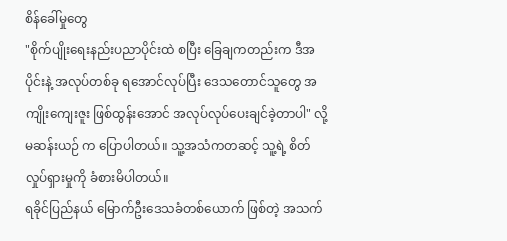စိန်ခေါ်မှုတွေ
"စိုက်ပျိုးရေးနည်းပညာပိုင်းထဲ စပြီး ခြေချကတည်းက ဒီအပိုင်းနဲ့ အလုပ်တစ်ခု ရအောင်လုပ်ပြီး ဒေသတောင်သူတွေ အကျိုးကျေးဇူး ဖြစ်ထွန်းအောင် အလုပ်လုပ်ပေးချင်ခဲ့တာပါ" လို့ မဆန်းယဉ် က ပြောပါတယ်။ သူ့အသံကတဆင့် သူ့ရဲ့ စိတ်လှုပ်ရှားမှုကို ခံစားမိပါတယ်။
ရခိုင်ပြည်နယ် မြောက်ဦးဒေသခံတစ်ယောက် ဖြစ်တဲ့ အသက်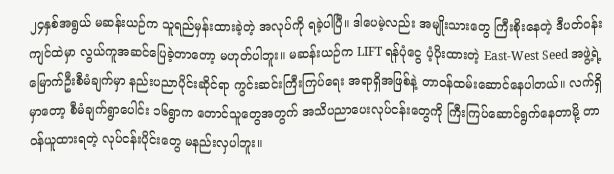၂၄နှစ်အရွယ် မဆန်းယဉ်က သူရည်မှန်းထားခဲ့တဲ့ အလုပ်ကို ရခဲ့ပါပြီ။ ဒါပေမဲ့လည်း အမျိုးသားတွေ ကြီးစိုးနေတဲ့ ဒီပတ်ဝန်းကျင်ထဲမှာ လွယ်ကူအဆင်ပြေခဲ့တာတော့ မဟုတ်ပါဘူး။ မဆန်းယဉ်က LIFT ရန်ပုံငွေ ပံ့ပိုးထားတဲ့ East-West Seed အဖွဲ့ရဲ့ မြောက်ဦးစီမံချက်မှာ နည်းပညာပိုင်းဆိုင်ရာ ကွင်းဆင်းကြီးကြပ်ရေး အရာရှိအဖြစ်နဲ့ တာဝန်ထမ်းဆောင်နေပါတယ်။ လက်ရှိမှာတော့ စီမံချက်ရွာပေါင်း ၁၆ရွာက တောင်သူတွေအတွက် အသိပညာပေးလုပ်ငန်းတွေကို ကြီးကြပ်ဆောင်ရွက်နေတာမို့ တာဝန်ယူထားရတဲ့ လုပ်ငန်းပိုင်းတွေ မနည်းလှပါဘူး။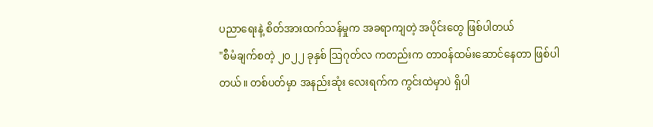ပညာရေးနဲ့ စိတ်အားထက်သန်မှုက အခရာကျတဲ့ အပိုင်းတွေ ဖြစ်ပါတယ်
"စီမံချက်စတဲ့ ၂၀၂၂ ခုနှစ် ဩဂုတ်လ ကတည်းက တာဝန်ထမ်းဆောင်နေတာ ဖြစ်ပါတယ်။ တစ်ပတ်မှာ အနည်းဆုံး လေးရက်က ကွင်းထဲမှာပဲ ရှိပါ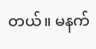တယ်။ မနက်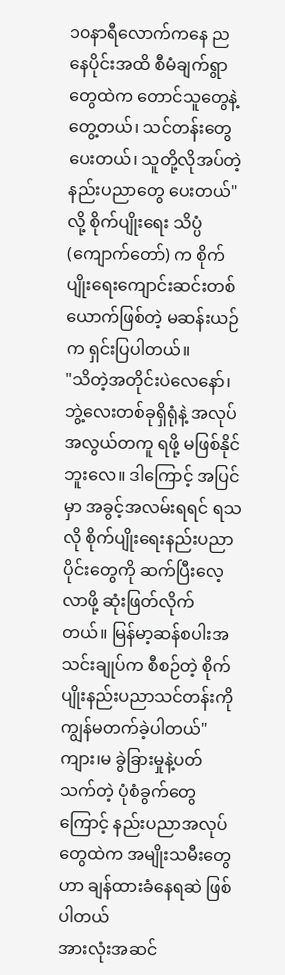၁၀နာရီလောက်ကနေ ညနေပိုင်းအထိ စီမံချက်ရွာတွေထဲက တောင်သူတွေနဲ့ တွေ့တယ်၊ သင်တန်းတွေပေးတယ်၊ သူတို့လိုအပ်တဲ့ နည်းပညာတွေ ပေးတယ်" လို့ စိုက်ပျိုးရေး သိပ္ပံ (ကျောက်တော်) က စိုက်ပျိုးရေးကျောင်းဆင်းတစ်ယောက်ဖြစ်တဲ့ မဆန်းယဉ်က ရှင်းပြပါတယ်။
"သိတဲ့အတိုင်းပဲလေနော်၊ ဘွဲ့လေးတစ်ခုရှိရုံနဲ့ အလုပ် အလွယ်တကူ ရဖို့ မဖြစ်နိုင်ဘူးလေ။ ဒါကြောင့် အပြင်မှာ အခွင့်အလမ်းရရင် ရသလို စိုက်ပျိုးရေးနည်းပညာပိုင်းတွေကို ဆက်ပြီးလေ့လာဖို့ ဆုံးဖြတ်လိုက်တယ်။ မြန်မာ့ဆန်စပါးအသင်းချုပ်က စီစဉ်တဲ့ စိုက်ပျိုးနည်းပညာသင်တန်းကို ကျွန်မတက်ခဲ့ပါတယ်"
ကျား၊မ ခွဲခြားမှုနဲ့ပတ်သက်တဲ့ ပုံစံခွက်တွေကြောင့် နည်းပညာအလုပ်တွေထဲက အမျိုးသမီးတွေ ဟာ ချန်ထားခံနေရဆဲ ဖြစ်ပါတယ်
အားလုံးအဆင်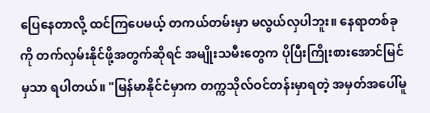ပြေနေတာလို့ ထင်ကြပေမယ့် တကယ်တမ်းမှာ မလွယ်လှပါဘူး။ နေရာတစ်ခုကို တက်လှမ်းနိုင်ဖို့အတွက်ဆိုရင် အမျိုးသမီးတွေက ပိုပြီးကြိုးစားအောင်မြင်မှသာ ရပါတယ်။ "မြန်မာနိုင်ငံမှာက တက္ကသိုလ်ဝင်တန်းမှာရတဲ့ အမှတ်အပေါ်မူ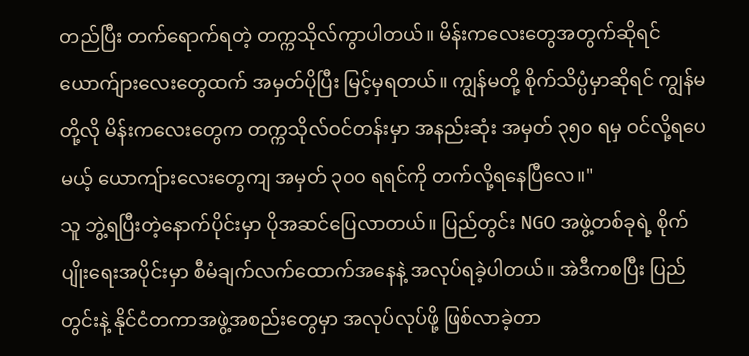တည်ပြီး တက်ရောက်ရတဲ့ တက္ကသိုလ်ကွာပါတယ်။ မိန်းကလေးတွေအတွက်ဆိုရင် ယောက်ျားလေးတွေထက် အမှတ်ပိုပြီး မြင့်မှရတယ်။ ကျွန်မတို့ စိုက်သိပ္ပံမှာဆိုရင် ကျွန်မတို့လို မိန်းကလေးတွေက တက္ကသိုလ်ဝင်တန်းမှာ အနည်းဆုံး အမှတ် ၃၅၀ ရမှ ဝင်လို့ရပေမယ့် ယောကျ်ားလေးတွေကျ အမှတ် ၃၀၀ ရရင်ကို တက်လို့ရနေပြီလေ။"
သူ ဘွဲ့ရပြီးတဲ့နောက်ပိုင်းမှာ ပိုအဆင်ပြေလာတယ်။ ပြည်တွင်း NGO အဖွဲ့တစ်ခုရဲ့ စိုက်ပျိုးရေးအပိုင်းမှာ စီမံချက်လက်ထောက်အနေနဲ့ အလုပ်ရခဲ့ပါတယ်။ အဲဒီကစပြီး ပြည်တွင်းနဲ့ နိုင်ငံတကာအဖွဲ့အစည်းတွေမှာ အလုပ်လုပ်ဖို့ ဖြစ်လာခဲ့တာ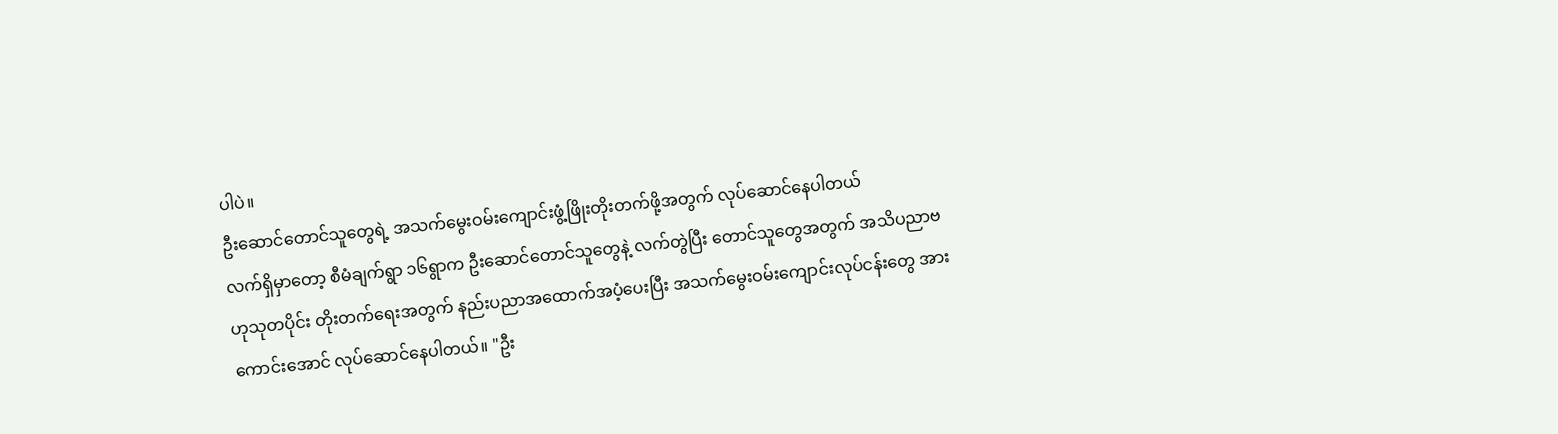ပါပဲ။
ဦးဆောင်တောင်သူတွေရဲ့ အသက်မွေးဝမ်းကျောင်းဖွံ့ဖြိုးတိုးတက်ဖို့အတွက် လုပ်ဆောင်နေပါတယ်
လက်ရှိမှာတော့ စီမံချက်ရွာ ၁၆ရွာက ဦးဆောင်တောင်သူတွေနဲ့ လက်တွဲပြီး တောင်သူတွေအတွက် အသိပညာဗဟုသုတပိုင်း တိုးတက်ရေးအတွက် နည်းပညာအထောက်အပံ့ပေးပြီး အသက်မွေးဝမ်းကျောင်းလုပ်ငန်းတွေ အားကောင်းအောင် လုပ်ဆောင်နေပါတယ်။ "ဦး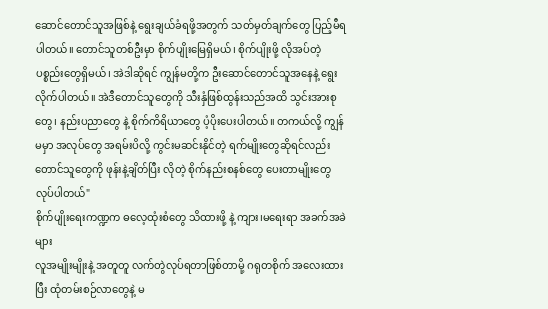ဆောင်တောင်သူအဖြစ်နဲ့ ရွေးချယ်ခံရဖို့အတွက် သတ်မှတ်ချက်တွေ ပြည့်မီရပါတယ်။ တောင်သူတစ်ဦးမှာ စိုက်ပျိုးမြေရှိမယ်၊ စိုက်ပျိုးဖို့ လိုအပ်တဲ့ ပစ္စည်းတွေရှိမယ်၊ အဲဒါဆိုရင် ကျွန်မတို့က ဦးဆောင်တောင်သူအနေနဲ့ ရွေးလိုက်ပါတယ်။ အဲဒီတောင်သူတွေကို သီးနှံဖြစ်ထွန်းသည်အထိ သွင်းအားစုတွေ၊ နည်းပညာတွေ နဲ့ စိုက်ကိရိယာတွေ ပံ့ပိုးပေးပါတယ်။ တကယ်လို့ ကျွန်မမှာ အလုပ်တွေ အရမ်းပိလို့ ကွင်းမဆင်းနိုင်တဲ့ ရက်မျိုးတွေဆိုရင်လည်း တောင်သူတွေကို ဖုန်းနဲ့ချိတ်ပြီး လိုတဲ့ စိုက်နည်းစနစ်တွေ ပေးတာမျိုးတွေ လုပ်ပါတယ်"
စိုက်ပျိုးရေးကဏ္ဍက ဓလေ့ထုံးစံတွေ သိထားဖို့ နဲ့ ကျား၊မရေးရာ အခက်အခဲများ
လူအမျိုးမျိုးနဲ့ အတူတူ လက်တွဲလုပ်ရတာဖြစ်တာမို့ ဂရုတစိုက် အလေးထားပြီး ထုံတမ်းစဉ်လာတွေနဲ့ မ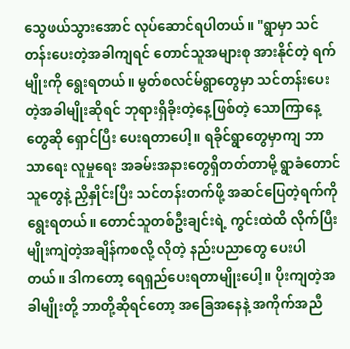သွေဖယ်သွားအောင် လုပ်ဆောင်ရပါတယ်။ "ရွာမှာ သင်တန်းပေးတဲ့အခါကျရင် တောင်သူအများစု အားနိုင်တဲ့ ရက်မျိုးကို ရွေးရတယ်။ မွတ်စလင်မ်ရွာတွေမှာ သင်တန်းပေးတဲ့အခါမျိုးဆိုရင် ဘုရားရှိခိုးတဲ့နေ့ဖြစ်တဲ့ သောကြာနေ့တွေဆို ရှောင်ပြီး ပေးရတာပေါ့။ ရခိုင်ရွာတွေမှာကျ ဘာသာရေး လူမှုရေး အခမ်းအနားတွေရှိတတ်တာမို့ ရွာခံတောင်သူတွေနဲ့ ညှိနှိုင်းပြီး သင်တန်းတက်ဖို့ အဆင်ပြေတဲ့ရက်ကို ရွေးရတယ်။ တောင်သူတစ်ဦးချင်းရဲ့ ကွင်းထဲထိ လိုက်ပြီး မျိုးကျဲတဲ့အချိန်ကစလို့ လိုတဲ့ နည်းပညာတွေ ပေးပါတယ်။ ဒါကတော့ ရေရှည်ပေးရတာမျိုးပေါ့။ ပိုးကျတဲ့အခါမျိုးတို့ ဘာတို့ဆိုရင်တော့ အခြေအနေနဲ့ အကိုက်အညီ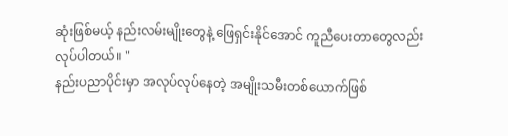ဆုံးဖြစ်မယ့် နည်းလမ်းမျိုးတွေနဲ့ ဖြေရှင်းနိုင်အောင် ကူညီပေးတာတွေလည်း လုပ်ပါတယ်။ "
နည်းပညာပိုင်းမှာ အလုပ်လုပ်နေတဲ့ အမျိုးသမီးတစ်ယောက်ဖြစ်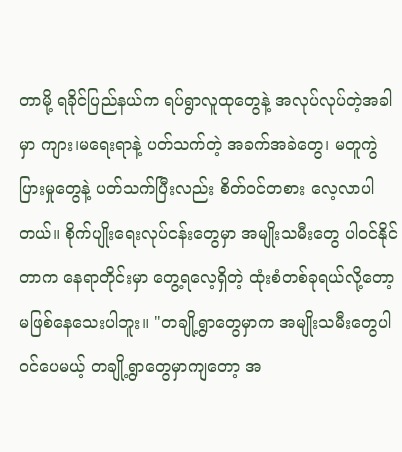တာမို့ ရခိုင်ပြည်နယ်က ရပ်ရွာလူထုတွေနဲ့ အလုပ်လုပ်တဲ့အခါမှာ ကျား၊မရေးရာနဲ့ ပတ်သက်တဲ့ အခက်အခဲတွေ၊ မတူကွဲပြားမှုတွေနဲ့ ပတ်သက်ပြီးလည်း စိတ်ဝင်တစား လေ့လာပါတယ်။ စိုက်ပျိုးရေးလုပ်ငန်းတွေမှာ အမျိုးသမီးတွေ ပါဝင်နိုင်တာက နေရာတိုင်းမှာ တွေ့ရလေ့ရှိတဲ့ ထုံးစံတစ်ခုရယ်လို့တော့ မဖြစ်နေသေးပါဘူး။ "တချို့ရွာတွေမှာက အမျိုးသမီးတွေပါဝင်ပေမယ့် တချို့ရွာတွေမှာကျတော့ အ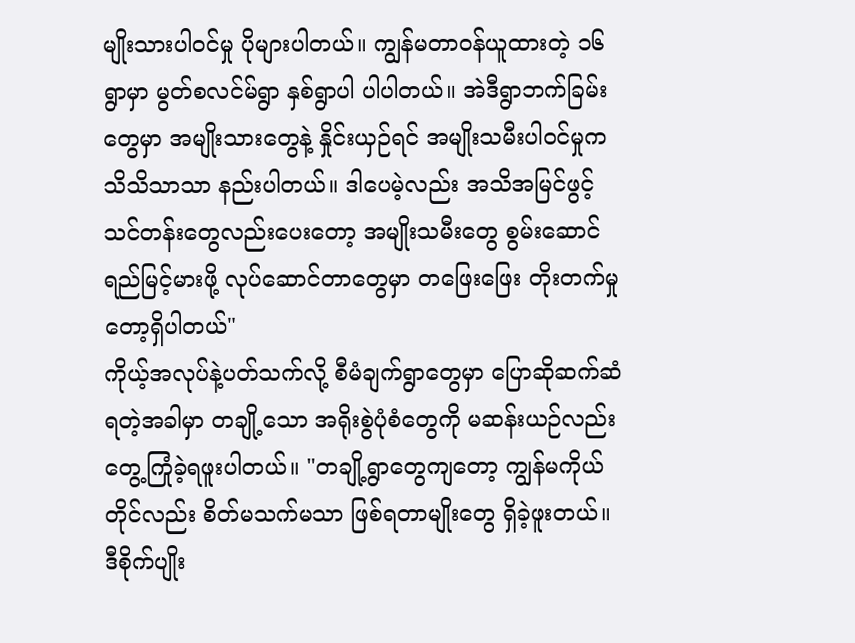မျိုးသားပါဝင်မှု ပိုများပါတယ်။ ကျွန်မတာဝန်ယူထားတဲ့ ၁၆ရွာမှာ မွတ်စလင်မ်ရွာ နှစ်ရွာပါ ပါပါတယ်။ အဲဒီရွာဘက်ခြမ်းတွေမှာ အမျိုးသားတွေနဲ့ နှိုင်းယှဉ်ရင် အမျိုးသမီးပါဝင်မှုက သိသိသာသာ နည်းပါတယ်။ ဒါပေမဲ့လည်း အသိအမြင်ဖွင့်သင်တန်းတွေလည်းပေးတော့ အမျိုးသမီးတွေ စွမ်းဆောင်ရည်မြင့်မားဖို့ လုပ်ဆောင်တာတွေမှာ တဖြေးဖြေး တိုးတက်မှုတော့ရှိပါတယ်"
ကိုယ့်အလုပ်နဲ့ပတ်သက်လို့ စီမံချက်ရွာတွေမှာ ပြောဆိုဆက်ဆံရတဲ့အခါမှာ တချို့သော အရိုးစွဲပုံစံတွေကို မဆန်းယဉ်လည်း တွေ့ကြုံခဲ့ရဖူးပါတယ်။ "တချို့ရွာတွေကျတော့ ကျွန်မကိုယ်တိုင်လည်း စိတ်မသက်မသာ ဖြစ်ရတာမျိုးတွေ ရှိခဲ့ဖူးတယ်။ ဒီစိုက်ပျိုး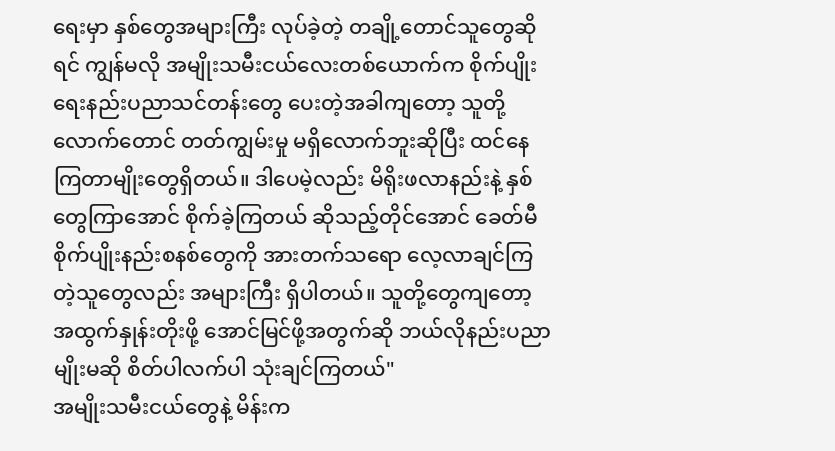ရေးမှာ နှစ်တွေအများကြီး လုပ်ခဲ့တဲ့ တချို့တောင်သူတွေဆိုရင် ကျွန်မလို အမျိုးသမီးငယ်လေးတစ်ယောက်က စိုက်ပျိုးရေးနည်းပညာသင်တန်းတွေ ပေးတဲ့အခါကျတော့ သူတို့လောက်တောင် တတ်ကျွမ်းမှု မရှိလောက်ဘူးဆိုပြီး ထင်နေကြတာမျိုးတွေရှိတယ်။ ဒါပေမဲ့လည်း မိရိုးဖလာနည်းနဲ့ နှစ်တွေကြာအောင် စိုက်ခဲ့ကြတယ် ဆိုသည့်တိုင်အောင် ခေတ်မီစိုက်ပျိုးနည်းစနစ်တွေကို အားတက်သရော လေ့လာချင်ကြတဲ့သူတွေလည်း အများကြီး ရှိပါတယ်။ သူတို့တွေကျတော့ အထွက်နှုန်းတိုးဖို့ အောင်မြင်ဖို့အတွက်ဆို ဘယ်လိုနည်းပညာမျိုးမဆို စိတ်ပါလက်ပါ သုံးချင်ကြတယ်"
အမျိုးသမီးငယ်တွေနဲ့ မိန်းက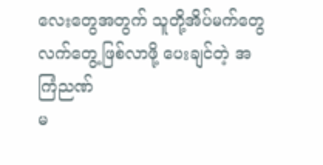လေးတွေအတွက် သူတို့အိပ်မက်တွေ လက်တွေ့ဖြစ်လာဖို့ ပေးချင်တဲ့ အကြံညဏ်
မ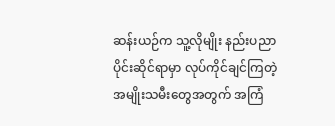ဆန်းယဉ်က သူ့လိုမျိုး နည်းပညာပိုင်းဆိုင်ရာမှာ လုပ်ကိုင်ချင်ကြတဲ့ အမျိုးသမီးတွေအတွက် အကြံ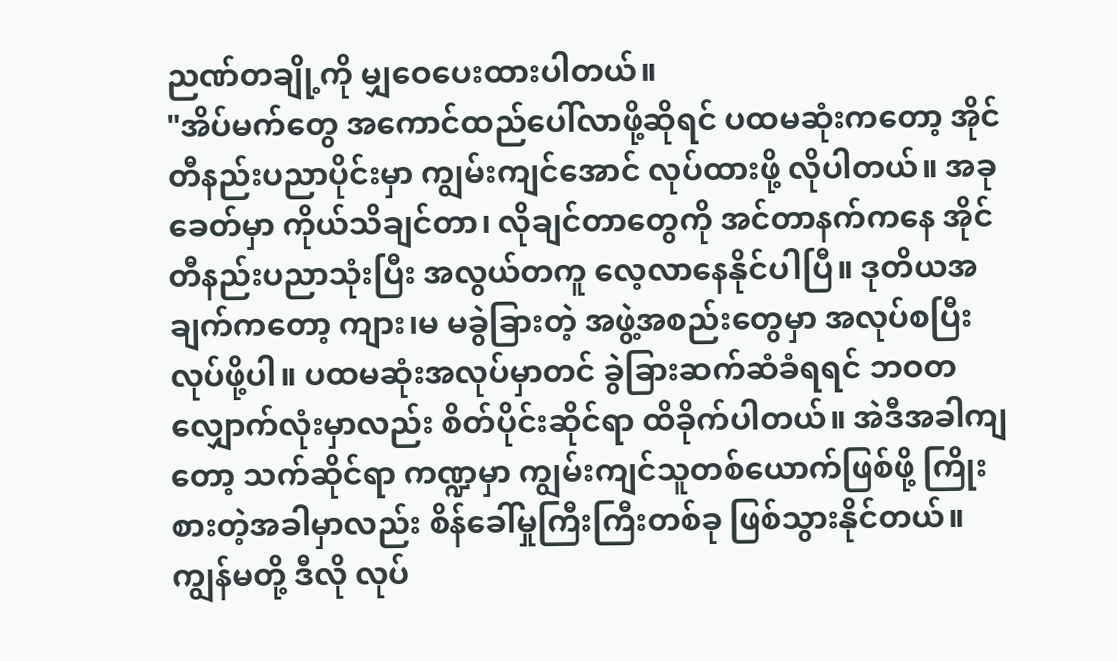ညဏ်တချို့ကို မျှဝေပေးထားပါတယ်။
"အိပ်မက်တွေ အကောင်ထည်ပေါ်လာဖို့ဆိုရင် ပထမဆုံးကတော့ အိုင်တီနည်းပညာပိုင်းမှာ ကျွမ်းကျင်အောင် လုပ်ထားဖို့ လိုပါတယ်။ အခုခေတ်မှာ ကိုယ်သိချင်တာ၊ လိုချင်တာတွေကို အင်တာနက်ကနေ အိုင်တီနည်းပညာသုံးပြီး အလွယ်တကူ လေ့လာနေနိုင်ပါပြီ။ ဒုတိယအချက်ကတော့ ကျား၊မ မခွဲခြားတဲ့ အဖွဲ့အစည်းတွေမှာ အလုပ်စပြီး လုပ်ဖို့ပါ။ ပထမဆုံးအလုပ်မှာတင် ခွဲခြားဆက်ဆံခံရရင် ဘဝတလျှောက်လုံးမှာလည်း စိတ်ပိုင်းဆိုင်ရာ ထိခိုက်ပါတယ်။ အဲဒီအခါကျတော့ သက်ဆိုင်ရာ ကဏ္ဍမှာ ကျွမ်းကျင်သူတစ်ယောက်ဖြစ်ဖို့ ကြိုးစားတဲ့အခါမှာလည်း စိန်ခေါ်မှုကြီးကြီးတစ်ခု ဖြစ်သွားနိုင်တယ်။ ကျွန်မတို့ ဒီလို လုပ်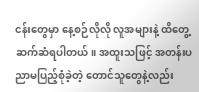ငန်းတွေမှာ နေ့စဉ်လိုလို လူအများနဲ့ ထိတွေ့ဆက်ဆံရပါတယ်။ အထူးသဖြင့် အတန်းပညာမပြည့်စုံခဲ့တဲ့ တောင်သူတွေနဲ့လည်း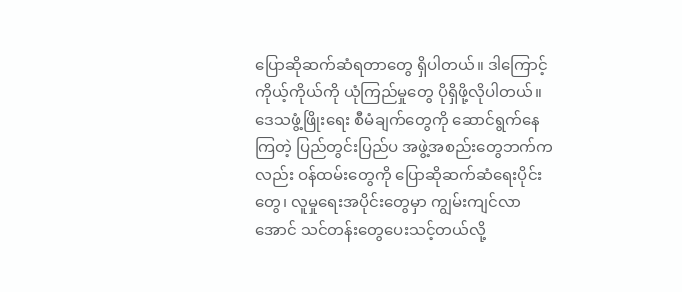ပြောဆိုဆက်ဆံရတာတွေ ရှိပါတယ်။ ဒါကြောင့် ကိုယ့်ကိုယ်ကို ယုံကြည်မှုတွေ ပိုရှိဖို့လိုပါတယ်။ ဒေသဖွံ့ဖြိုးရေး စီမံချက်တွေကို ဆောင်ရွက်နေကြတဲ့ ပြည်တွင်းပြည်ပ အဖွဲ့အစည်းတွေဘက်ကလည်း ဝန်ထမ်းတွေကို ပြောဆိုဆက်ဆံရေးပိုင်းတွေ၊ လူမှုရေးအပိုင်းတွေမှာ ကျွမ်းကျင်လာအောင် သင်တန်းတွေပေးသင့်တယ်လို့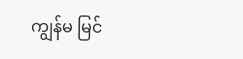ကျွန်မ မြင်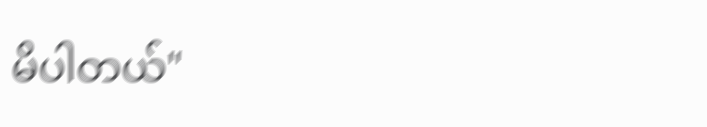မိပါတယ်"